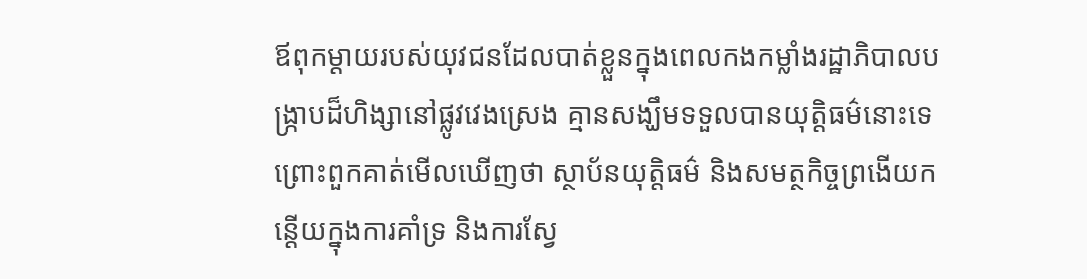ឪពុកម្ដាយរបស់យុវជនដែលបាត់ខ្លួនក្នុងពេលកងកម្លាំងរដ្ឋាភិបាលបង្ក្រាបដ៏ហិង្សានៅផ្លូវវេងស្រេង គ្មានសង្ឃឹមទទួលបានយុត្តិធម៌នោះទេ ព្រោះពួកគាត់មើលឃើញថា ស្ថាប័នយុត្តិធម៌ និងសមត្ថកិច្ចព្រងើយកន្តើយក្នុងការគាំទ្រ និងការស្វែ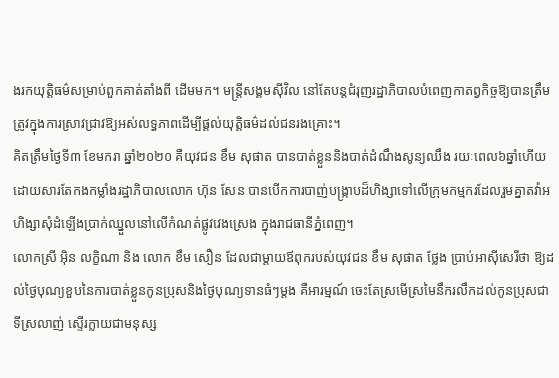ងរកយុត្តិធម៌សម្រាប់ពួកគាត់តាំងពី ដើមមក។ មន្ត្រីសង្គមស៊ីវិល នៅតែបន្តជំរុញរដ្ឋាភិបាលបំពេញកាតព្វកិច្ចឱ្យបានត្រឹមត្រូវក្នុងការស្រាវជ្រាវឱ្យអស់លទ្ធភាពដើម្បីផ្ដល់យុត្តិធម៌ដល់ជនរងគ្រោះ។
គិតត្រឹមថ្ងៃទី៣ ខែមករា ឆ្នាំ២០២០ គឺយុវជន ខឹម សុផាត បានបាត់ខ្លួននិងបាត់ដំណឹងសូន្យឈឹង រយៈពេល៦ឆ្នាំហើយ ដោយសារតែកងកម្លាំងរដ្ឋាភិបាលលោក ហ៊ុន សែន បានបើកការបាញ់បង្ក្រាបដ៏ហិង្សាទៅលើក្រុមកម្មករដែលរួមគ្នាតវ៉ាអហិង្សាសុំដំឡើងប្រាក់ឈ្នួលនៅលើកំណត់ផ្លូវវេងស្រេង ក្នុងរាជធានីភ្នំពេញ។
លោកស្រី អ៊ិន លក្ខិណា និង លោក ខឹម សឿន ដែលជាម្ដាយឪពុករបស់យុវជន ខឹម សុផាត ថ្លែង ប្រាប់អាស៊ីសេរីថា ឱ្យដល់ថ្ងៃបុណ្យខួបនៃការបាត់ខ្លួនកូនប្រុសនិងថ្ងៃបុណ្យទានធំៗម្តង គឺអារម្មណ៍ ចេះតែស្រមើស្រមៃនឹករលឹកដល់កូនប្រុសជាទីស្រលាញ់ ស្ទើរក្លាយជាមនុស្ស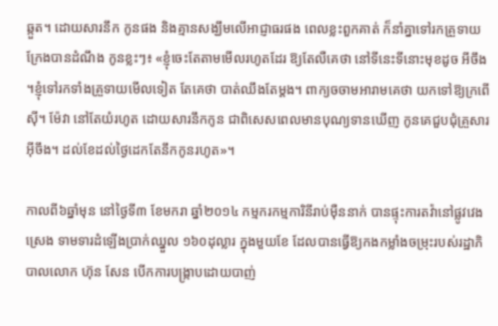ឆ្កួត។ ដោយសារនឹក កូនផង និងគ្មានសង្ឃឹមលើអាជ្ញាធរផង ពេលខ្លះពួកគាត់ ក៏នាំគ្នាទៅរកគ្រួទាយ ក្រែងបានដំណឹង កូនខ្លះៗ៖ «ខ្ញុំចេះតែតាមមើលរហូតដែរ ឱ្យតែលឺគេថា នៅទីនេះទីនោះមុខដូច អីចឹង ។ខ្ញុំទៅរកទាំងគ្រួទាយមើលទៀត តែគេថា បាត់ឈឹងតែម្ដង។ ពាក្យចចាមអារាមគេថា យកទៅឱ្យក្រពើស៊ី។ ម៉ែវា នៅតែយំរហូត ដោយសារនឹកកូន ជាពិសេសពេលមានបុណ្យទានឃើញ កូនគេជួបជុំគ្រួសារអ៊ីចឹង។ ដល់ខែដល់ថ្ងៃដេកតែនឹកកូនរហូត»។

កាលពី៦ឆ្នាំមុន នៅថ្ងៃទី៣ ខែមករា ឆ្នាំ២០១៤ កម្មករកម្មការិនីរាប់ម៉ឺននាក់ បានផ្ទុះការតវ៉ានៅផ្លូវវេងស្រេង ទាមទារដំឡើងប្រាក់ឈ្នួល ១៦០ដុល្លារ ក្នុងមួយខែ ដែលបានធ្វើឱ្យកងកម្លាំងចម្រុះរបស់រដ្ឋាភិបាលលោក ហ៊ុន សែន បើកការបង្ក្រាបដោយបាញ់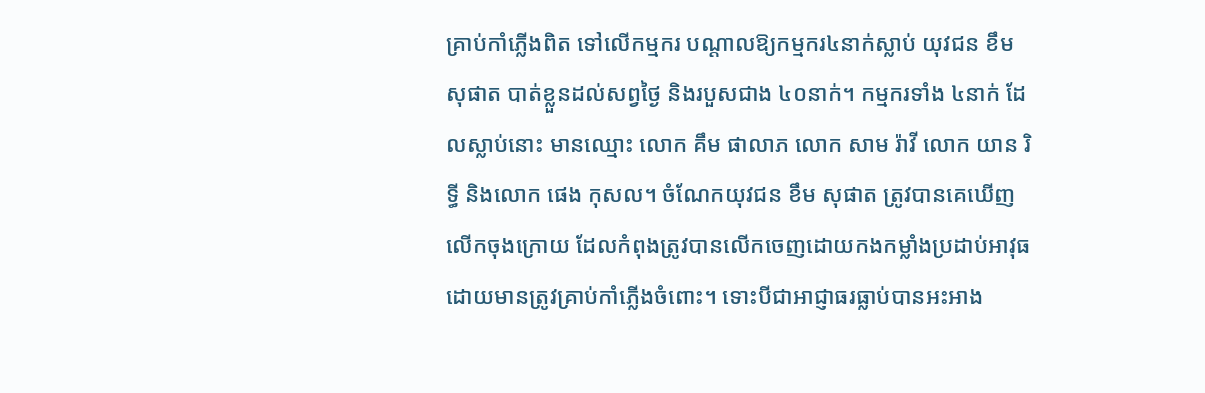គ្រាប់កាំភ្លើងពិត ទៅលើកម្មករ បណ្ដាលឱ្យកម្មករ៤នាក់ស្លាប់ យុវជន ខឹម សុផាត បាត់ខ្លួនដល់សព្វថ្ងៃ និងរបួសជាង ៤០នាក់។ កម្មករទាំង ៤នាក់ ដែលស្លាប់នោះ មានឈ្មោះ លោក គឹម ផាលាភ លោក សាម រ៉ាវី លោក យាន រិទ្ធី និងលោក ផេង កុសល។ ចំណែកយុវជន ខឹម សុផាត ត្រូវបានគេឃើញលើកចុងក្រោយ ដែលកំពុងត្រូវបានលើកចេញដោយកងកម្លាំងប្រដាប់អាវុធដោយមានត្រូវគ្រាប់កាំភ្លើងចំពោះ។ ទោះបីជាអាជ្ញាធរធ្លាប់បានអះអាង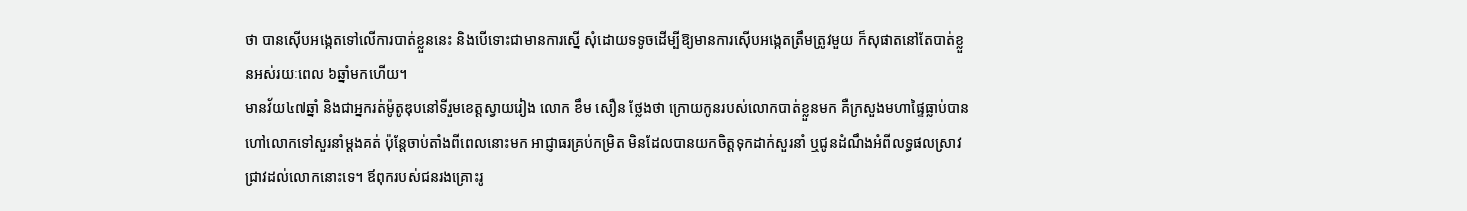ថា បានស៊ើបអង្កេតទៅលើការបាត់ខ្លួននេះ និងបើទោះជាមានការស្នើ សុំដោយទទូចដើម្បីឱ្យមានការស៊ើបអង្កេតត្រឹមត្រូវមួយ ក៏សុផាតនៅតែបាត់ខ្លួនអស់រយៈពេល ៦ឆ្នាំមកហើយ។
មានវ័យ៤៧ឆ្នាំ និងជាអ្នករត់ម៉ូតូឌុបនៅទីរួមខេត្តស្វាយរៀង លោក ខឹម សឿន ថ្លែងថា ក្រោយកូនរបស់លោកបាត់ខ្លួនមក គឺក្រសួងមហាផ្ទៃធ្លាប់បានហៅលោកទៅសួរនាំម្តងគត់ ប៉ុន្តែចាប់តាំងពីពេលនោះមក អាជ្ញាធរគ្រប់កម្រិត មិនដែលបានយកចិត្តទុកដាក់សួរនាំ ឬជូនដំណឹងអំពីលទ្ធផលស្រាវជ្រាវដល់លោកនោះទេ។ ឪពុករបស់ជនរងគ្រោះរូ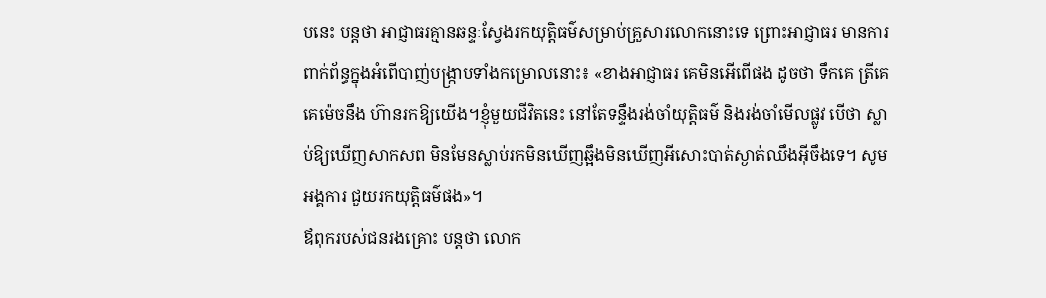បនេះ បន្តថា អាជ្ញាធរគ្មានឆន្ទៈស្វែងរកយុត្តិធម៌សម្រាប់គ្រួសារលោកនោះទេ ព្រោះអាជ្ញាធរ មានការពាក់ព័ន្ធក្នុងអំពើបាញ់បង្ក្រាបទាំងកម្រោលនោះ៖ «ខាងអាជ្ញាធរ គេមិនអើពើផង ដូចថា ទឹកគេ ត្រីគេ គេម៉េចនឹង ហ៊ានរកឱ្យយើង។ខ្ញុំមួយជីវិតនេះ នៅតែទន្ទឹងរង់ចាំយុត្តិធម៌ និងរង់ចាំមើលផ្លូវ បើថា ស្លាប់ឱ្យឃើញសាកសព មិនមែនស្លាប់រកមិនឃើញឆ្អឹងមិនឃើញអីសោះបាត់ស្ងាត់ឈឹងអ៊ីចឹងទេ។ សូមអង្គការ ជួយរកយុត្តិធម៌ផង»។
ឪពុករបស់ជនរងគ្រោះ បន្តថា លោក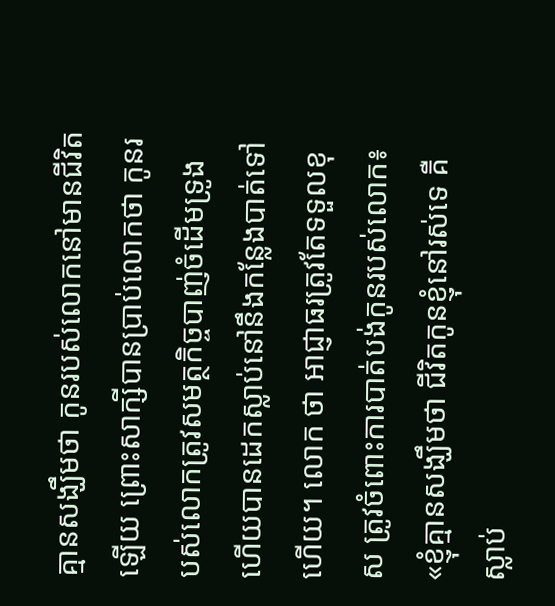គ្មានសង្ឃឹមថា កូនរបស់លោកនៅមានជីវិតឡើយ ព្រោះសាក្សីបានប្រាប់លោកថា កូនរបស់លោកត្រូវសមត្ថកិច្ចបាញ់ចំដើមទ្រូង ហើយបានដេកស្លាប់នៅនឹងកន្លែងបាត់ទៅហើយ។ លោក ថា អាជ្ញាធរត្រូវតែទទួលខុស ត្រូវចំពោះការបាត់បង់កូនរបស់លោក៖ «ខ្ញុំគ្មានសង្ឃឹមថា ជីវិតកូនខ្ញុំនៅរស់ទេ គឺស្លាប់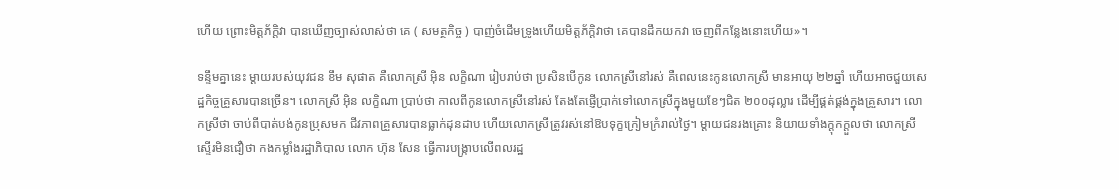ហើយ ព្រោះមិត្តភ័ក្ដិវា បានឃើញច្បាស់លាស់ថា គេ ( សមត្ថកិច្ច ) បាញ់ចំដើមទ្រូងហើយមិត្តភ័ក្ដិវាថា គេបានដឹកយកវា ចេញពីកន្លែងនោះហើយ»។

ទន្ទឹមគ្នានេះ ម្ដាយរបស់យុវជន ខឹម សុផាត គឺលោកស្រី អ៊ិន លក្ខិណា រៀបរាប់ថា ប្រសិនបើកូន លោកស្រីនៅរស់ គឺពេលនេះកូនលោកស្រី មានអាយុ ២២ឆ្នាំ ហើយអាចជួយសេដ្ឋកិច្ចគ្រួសារបានច្រើន។ លោកស្រី អ៊ិន លក្ខិណា ប្រាប់ថា កាលពីកូនលោកស្រីនៅរស់ តែងតែផ្ញើប្រាក់ទៅលោកស្រីក្នុងមួយខែៗជិត ២០០ដុល្លារ ដើម្បីផ្គត់ផ្គង់ក្នុងគ្រួសារ។ លោកស្រីថា ចាប់ពីបាត់បង់កូនប្រុសមក ជីវភាពគ្រួសារបានធ្លាក់ដុនដាប ហើយលោកស្រីត្រូវរស់នៅឱបទុក្ខក្រៀមក្រំរាល់ថ្ងៃ។ ម្ដាយជនរងគ្រោះ និយាយទាំងក្ដុកក្ដួលថា លោកស្រី ស្ទើរមិនជឿថា កងកម្លាំងរដ្ឋាភិបាល លោក ហ៊ុន សែន ធ្វើការបង្ក្រាបលើពលរដ្ឋ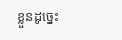ខ្លួនដូច្នេះ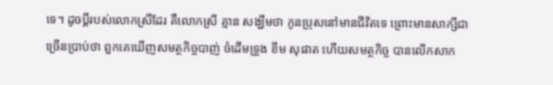ទេ។ ដូចប្ដីរបស់លោកស្រីដែរ គឺលោកស្រី គ្មាន សង្ឃឹមថា កូនប្រុសនៅមានជីវិតទេ ព្រោះមានសាក្សីជាច្រើនប្រាប់ថា ពួកគេឃើញសមត្ថកិច្ចបាញ់ ចំដើមទ្រូង ខឹម សុផាត ហើយសមត្ថកិច្ច បានលើកសាក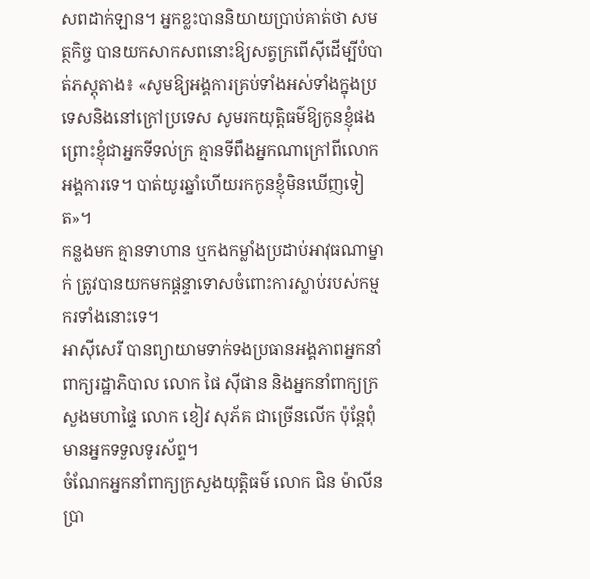សពដាក់ឡាន។ អ្នកខ្លះបាននិយាយប្រាប់គាត់ថា សមត្ថកិច្ច បានយកសាកសពនោះឱ្យសត្វក្រពើស៊ីដើម្បីបំបាត់ភស្តុតាង៖ «សូមឱ្យអង្គការគ្រប់ទាំងអស់ទាំងក្នុងប្រទេសនិងនៅក្រៅប្រទេស សូមរកយុត្តិធម៌ឱ្យកូនខ្ញុំផង ព្រោះខ្ញុំជាអ្នកទីទល់ក្រ គ្មានទីពឹងអ្នកណាក្រៅពីលោកអង្គការទេ។ បាត់យូរឆ្នាំហើយរកកូនខ្ញុំមិនឃើញទៀត»។
កន្លងមក គ្មានទាហាន ឬកងកម្លាំងប្រដាប់អាវុធណាម្នាក់ ត្រូវបានយកមកផ្ដន្ទាទោសចំពោះការស្លាប់របស់កម្មករទាំងនោះទេ។
អាស៊ីសេរី បានព្យាយាមទាក់ទងប្រធានអង្គភាពអ្នកនាំពាក្យរដ្ឋាភិបាល លោក ផៃ ស៊ីផាន និងអ្នកនាំពាក្យក្រសួងមហាផ្ទៃ លោក ខៀវ សុភ័គ ជាច្រើនលើក ប៉ុន្តែពុំមានអ្នកទទួលទូរស័ព្ទ។
ចំណែកអ្នកនាំពាក្យក្រសួងយុត្តិធម៌ លោក ជិន ម៉ាលីន ប្រា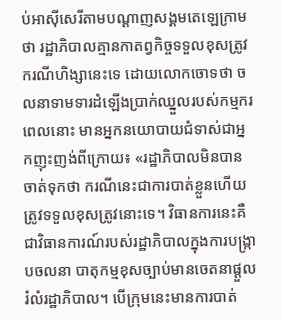ប់អាស៊ីសេរីតាមបណ្ដាញសង្គមតេឡេក្រាមថា រដ្ឋាភិបាលគ្មានកាតព្វកិច្ចទទួលខុសត្រូវករណីហិង្សានេះទេ ដោយលោកចោទថា ចលនាទាមទារដំឡើងប្រាក់ឈ្នួលរបស់កម្មករពេលនោះ មានអ្នកនយោបាយជំទាស់ជាអ្នកញុះញង់ពីក្រោយ៖ «រដ្ឋាភិបាលមិនបានចាត់ទុកថា ករណីនេះជាការបាត់ខ្លួនហើយ ត្រូវទទួលខុសត្រូវនោះទេ។ វិធានការនេះគឺជាវិធានការណ៍របស់រដ្ឋាភិបាលក្នុងការបង្ក្រាបចលនា បាតុកម្មខុសច្បាប់មានចេតនាផ្តួលរំលំរដ្ឋាភិបាល។ បើក្រុមនេះមានការបាត់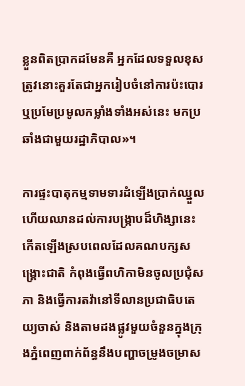ខ្លួនពិតប្រាកដមែនគឺ អ្នកដែលទទួលខុសត្រូវនោះគួរតែជាអ្នករៀបចំនៅការប៉ះបោរ ឬប្រមែប្រមូលកម្លាំងទាំងអស់នេះ មកប្រឆាំងជាមួយរដ្ឋាភិបាល»។

ការផ្ទះបាតុកម្មទាមទារដំឡើងប្រាក់ឈ្នួលហើយឈានដល់ការបង្ក្រាបដ៏ហិង្សានេះ កើតឡើងស្របពេលដែលគណបក្សសង្គ្រោះជាតិ កំពុងធ្វើពហិកាមិនចូលប្រជុំសភា និងធ្វើការតវ៉ានៅទីលានប្រជាធិបតេយ្យចាស់ និងតាមដងផ្លូវមួយចំនួនក្នុងក្រុងភ្នំពេញពាក់ព័ន្ធនឹងបញ្ហាចម្រូងចម្រាស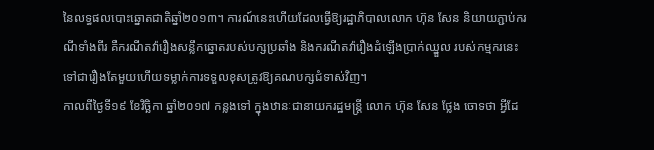នៃលទ្ធផលបោះឆ្នោតជាតិឆ្នាំ២០១៣។ ការណ៍នេះហើយដែលធ្វើឱ្យរដ្ឋាភិបាលលោក ហ៊ុន សែន និយាយភ្ជាប់ករណីទាំងពីរ គឺករណីតវ៉ារឿងសន្លឹកឆ្នោតរបស់បក្សប្រឆាំង និងករណីតវ៉ារឿងដំឡើងប្រាក់ឈ្នួល របស់កម្មករនេះ ទៅជារឿងតែមួយហើយទម្លាក់ការទទួលខុសត្រូវឱ្យគណបក្សជំទាស់វិញ។
កាលពីថ្ងៃទី១៩ ខែវិច្ឆិកា ឆ្នាំ២០១៧ កន្លងទៅ ក្នុងឋានៈជានាយករដ្ឋមន្ត្រី លោក ហ៊ុន សែន ថ្លែង ចោទថា អ្វីដែ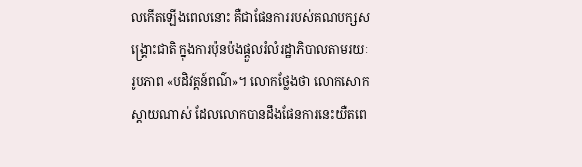លកើតឡើងពេលនោះ គឺជាផែនការរបស់គណបក្សសង្គ្រោះជាតិ ក្នុងការប៉ុនប៉ងផ្ដួលរំលំរដ្ឋាភិបាលតាមរយៈរូបភាព «បដិវត្តន៍ពណ៌»។ លោកថ្លែងថា លោកសោកស្ដាយណាស់ ដែលលោកបានដឹងផែនការនេះយឺតពេ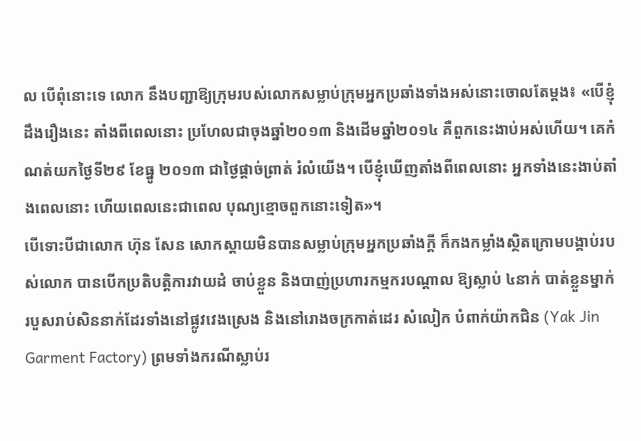ល បើពុំនោះទេ លោក នឹងបញ្ជាឱ្យក្រុមរបស់លោកសម្លាប់ក្រុមអ្នកប្រឆាំងទាំងអស់នោះចោលតែម្ដង៖ «បើខ្ញុំដឹងរឿងនេះ តាំងពីពេលនោះ ប្រហែលជាចុងឆ្នាំ២០១៣ និងដើមឆ្នាំ២០១៤ គឺពួកនេះងាប់អស់ហើយ។ គេកំណត់យកថ្ងៃទី២៩ ខែធ្នូ ២០១៣ ជាថ្ងៃផ្ដាច់ព្រាត់ រំលំយើង។ បើខ្ញុំឃើញតាំងពីពេលនោះ អ្នកទាំងនេះងាប់តាំងពេលនោះ ហើយពេលនេះជាពេល បុណ្យខ្មោចពួកនោះទៀត»។
បើទោះបីជាលោក ហ៊ុន សែន សោកស្ដាយមិនបានសម្លាប់ក្រុមអ្នកប្រឆាំងក្តី ក៏កងកម្លាំងស្ថិតក្រោមបង្គាប់របស់លោក បានបើកប្រតិបត្តិការវាយដំ ចាប់ខ្លួន និងបាញ់ប្រហារកម្មករបណ្តាល ឱ្យស្លាប់ ៤នាក់ បាត់ខ្លួនម្នាក់ របួសរាប់សិននាក់ដែរទាំងនៅផ្លូវវេងស្រេង និងនៅរោងចក្រកាត់ដេរ សំលៀក បំពាក់យ៉ាកជិន (Yak Jin Garment Factory) ព្រមទាំងករណីស្លាប់រ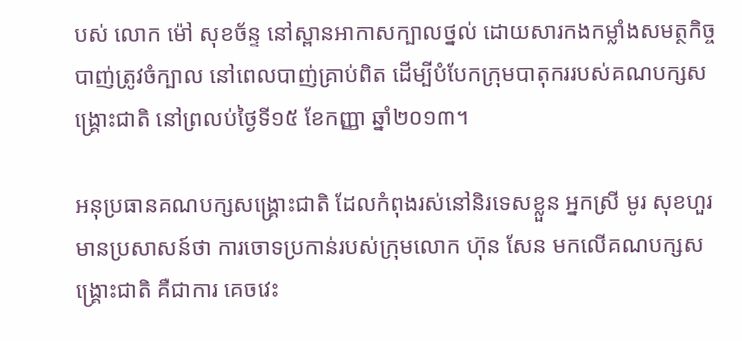បស់ លោក ម៉ៅ សុខច័ន្ទ នៅស្ពានអាកាសក្បាលថ្នល់ ដោយសារកងកម្លាំងសមត្ថកិច្ច បាញ់ត្រូវចំក្បាល នៅពេលបាញ់គ្រាប់ពិត ដើម្បីបំបែកក្រុមបាតុកររបស់គណបក្សសង្គ្រោះជាតិ នៅព្រលប់ថ្ងៃទី១៥ ខែកញ្ញា ឆ្នាំ២០១៣។

អនុប្រធានគណបក្សសង្គ្រោះជាតិ ដែលកំពុងរស់នៅនិរទេសខ្លួន អ្នកស្រី មូរ សុខហួរ មានប្រសាសន៍ថា ការចោទប្រកាន់របស់ក្រុមលោក ហ៊ុន សែន មកលើគណបក្សសង្គ្រោះជាតិ គឺជាការ គេចវេះ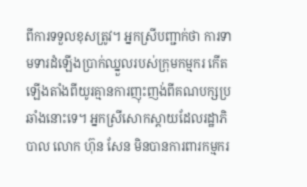ពីការទទួលខុសត្រូវ។ អ្នកស្រីបញ្ជាក់ថា ការទាមទារដំឡើងប្រាក់ឈ្នួលរបស់ក្រុមកម្មករ កើតឡើងតាំងពីយូរគ្មានការញុះញង់ពីគណបក្សប្រឆាំងនោះទេ។ អ្នកស្រីសោកស្ដាយដែលរដ្ឋាភិបាល លោក ហ៊ុន សែន មិនបានការពារកម្មករ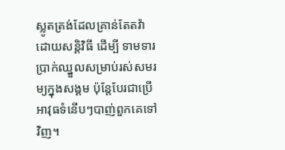ស្លូតត្រង់ដែលគ្រាន់តែតវ៉ាដោយសន្តិវិធី ដើម្បី ទាមទារប្រាក់ឈ្នួលសម្រាប់រស់សមរម្យក្នុងសង្គម ប៉ុន្តែបែរជាប្រើអាវុធទំនើបៗបាញ់ពួកគេទៅវិញ។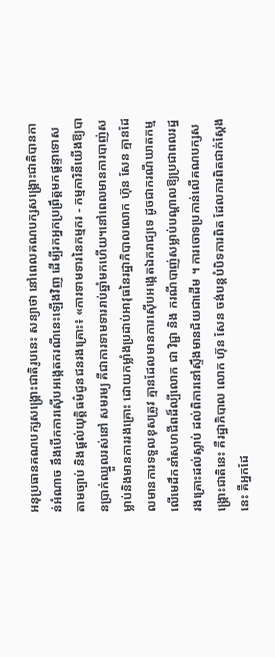អនុប្រធានគណបក្សសង្គ្រោះជាតិរូបនេះ សន្យាថា នៅពេលគណបក្សសង្គ្រោះជាតិបានកាន់អំណាច នឹងបើកការស៊ើបអង្កេតករណីនេះឡើងវិញ ដើម្បីរកអ្នកប្រព្រឹត្តមកផ្ដន្ទាទោសតាមច្បាប់ និងផ្ដល់យុត្តិធម៌ជូនជនរងគ្រោះ៖ «ការទាមទារនៃកម្មករ - កម្មការិនីយើងឱ្យបានប្រាក់ឈ្នួលរស់នៅ សមរម្យ គឺជាការទាមទាររាប់ឆ្នាំមកហើយ។នៅពេលមានការបាញ់សម្លាប់និងមានការរងគ្រោះ ដោយកម្លាំងប្រដាប់អាវុធនៃរដ្ឋាភិបាលលោក ហ៊ុន សែន គ្មានដែលមានការទទួលខុសត្រូវ គ្មានដែលមានការស៊ើបអង្កេតឯករាជ្យទេ ដូចជាករណីឃាតកម្មលើមេដឹកនាំសហជីពដ៏ល្បីលោក ជា វិជ្ជា និង ករណីបាញ់សម្លាប់បណ្ដាលឱ្យប្រជាពលរដ្ឋរងគ្រោះដល់ស្លាប់ ដល់ពិការនៅស្ទឹងមានជ័យជាដើម ។ ការចោទប្រកាន់លើគណបក្សសង្គ្រោះជាតិនេះ គឺរដ្ឋាភិបាល លោក ហ៊ុន សែន ចង់បន្តបំបិទការពិត ដែលការពិតជាក់ស្ដែងនេះ គឺអ្នកដែ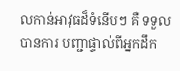លកាន់អាវុធដ៏ទំនើបៗ គឺ ទទួលបានការ បញ្ជាផ្ទាល់ពីអ្នកដឹក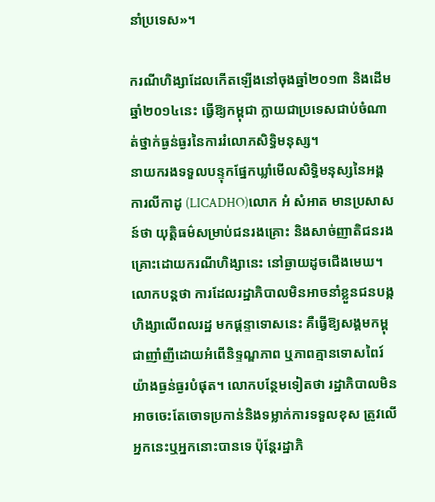នាំប្រទេស»។

ករណីហិង្សាដែលកើតឡើងនៅចុងឆ្នាំ២០១៣ និងដើមឆ្នាំ២០១៤នេះ ធ្វើឱ្យកម្ពុជា ក្លាយជាប្រទេសជាប់ចំណាត់ថ្នាក់ធ្ងន់ធ្ងរនៃការរំលោភសិទ្ធិមនុស្ស។
នាយករងទទួលបន្ទុកផ្នែកឃ្លាំមើលសិទ្ធិមនុស្សនៃអង្គការលីកាដូ (LICADHO)លោក អំ សំអាត មានប្រសាសន៍ថា យុត្តិធម៌សម្រាប់ជនរងគ្រោះ និងសាច់ញាតិជនរងគ្រោះដោយករណីហិង្សានេះ នៅឆ្ងាយដូចជើងមេឃ។ លោកបន្តថា ការដែលរដ្ឋាភិបាលមិនអាចនាំខ្លួនជនបង្កហិង្សាលើពលរដ្ឋ មកផ្ដន្ទាទោសនេះ គឺធ្វើឱ្យសង្គមកម្ពុជាញាំញីដោយអំពើនិទ្ទណ្ឌភាព ឬភាពគ្មានទោសពៃរ៍យ៉ាងធ្ងន់ធ្ងរបំផុត។ លោកបន្ថែមទៀតថា រដ្ឋាភិបាលមិនអាចចេះតែចោទប្រកាន់និងទម្លាក់ការទទួលខុស ត្រូវលើអ្នកនេះឬអ្នកនោះបានទេ ប៉ុន្តែរដ្ឋាភិ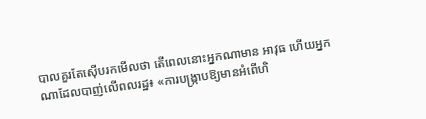បាលគួរតែស៊ើបរកមើលថា តើពេលនោះអ្នកណាមាន អាវុធ ហើយអ្នកណាដែលបាញ់លើពលរដ្ឋ៖ «ការបង្ក្រាបឱ្យមានអំពើហិ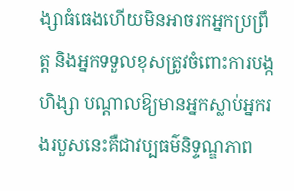ង្សាធំធេងហើយមិនអាចរកអ្នកប្រព្រឹត្ត និងអ្នកទទួលខុសត្រូវចំពោះការបង្កហិង្សា បណ្ដាលឱ្យមានអ្នកស្លាប់អ្នករងរបួសនេះគឺជាវប្បធម៌និទ្ទណ្ឌភាព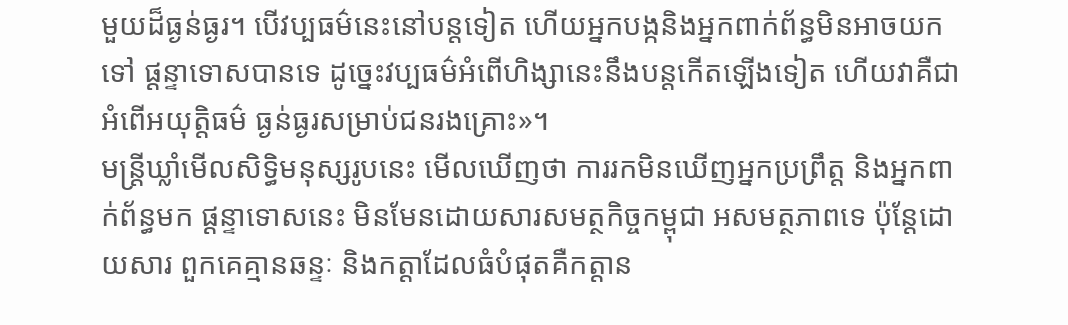មួយដ៏ធ្ងន់ធ្ងរ។ បើវប្បធម៌នេះនៅបន្តទៀត ហើយអ្នកបង្កនិងអ្នកពាក់ព័ន្ធមិនអាចយកទៅ ផ្ដន្ទាទោសបានទេ ដូច្នេះវប្បធម៌អំពើហិង្សានេះនឹងបន្តកើតឡើងទៀត ហើយវាគឺជាអំពើអយុត្តិធម៌ ធ្ងន់ធ្ងរសម្រាប់ជនរងគ្រោះ»។
មន្ត្រីឃ្លាំមើលសិទ្ធិមនុស្សរូបនេះ មើលឃើញថា ការរកមិនឃើញអ្នកប្រព្រឹត្ត និងអ្នកពាក់ព័ន្ធមក ផ្ដន្ទាទោសនេះ មិនមែនដោយសារសមត្ថកិច្ចកម្ពុជា អសមត្ថភាពទេ ប៉ុន្តែដោយសារ ពួកគេគ្មានឆន្ទៈ និងកត្តាដែលធំបំផុតគឺកត្តាន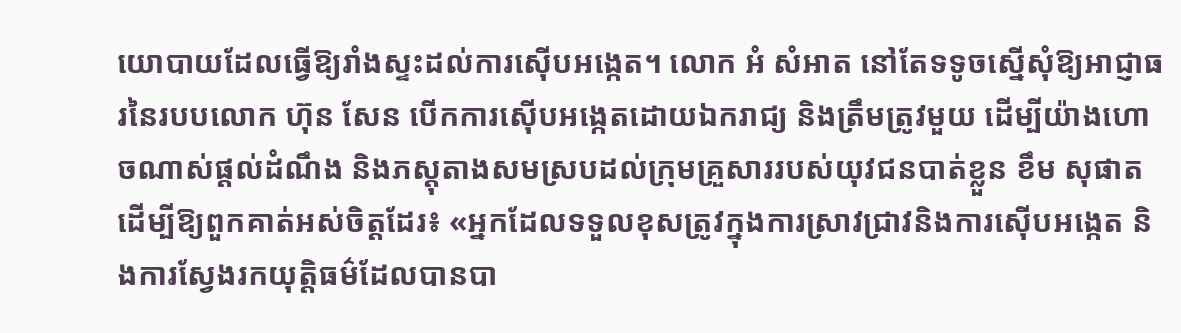យោបាយដែលធ្វើឱ្យរាំងស្ទះដល់ការស៊ើបអង្កេត។ លោក អំ សំអាត នៅតែទទូចស្នើសុំឱ្យអាជ្ញាធរនៃរបបលោក ហ៊ុន សែន បើកការស៊ើបអង្កេតដោយឯករាជ្យ និងត្រឹមត្រូវមួយ ដើម្បីយ៉ាងហោចណាស់ផ្ដល់ដំណឹង និងភស្តុតាងសមស្របដល់ក្រុមគ្រួសាររបស់យុវជនបាត់ខ្លួន ខឹម សុផាត ដើម្បីឱ្យពួកគាត់អស់ចិត្តដែរ៖ «អ្នកដែលទទួលខុសត្រូវក្នុងការស្រាវជ្រាវនិងការស៊ើបអង្កេត និងការស្វែងរកយុត្តិធម៌ដែលបានបា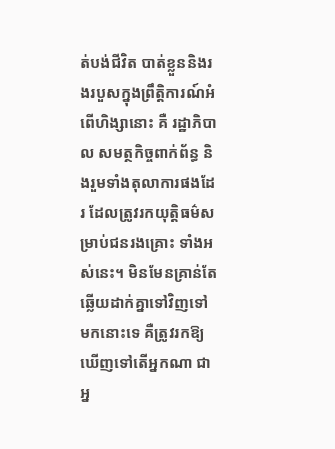ត់បង់ជីវិត បាត់ខ្លួននិងរងរបួសក្នុងព្រឹត្តិការណ៍អំពើហិង្សានោះ គឺ រដ្ឋាភិបាល សមត្ថកិច្ចពាក់ព័ន្ធ និងរួមទាំងតុលាការផងដែរ ដែលត្រូវរកយុត្តិធម៌សម្រាប់ជនរងគ្រោះ ទាំងអស់នេះ។ មិនមែនគ្រាន់តែឆ្លើយដាក់គ្នាទៅវិញទៅមកនោះទេ គឺត្រូវរកឱ្យឃើញទៅតើអ្នកណា ជាអ្ន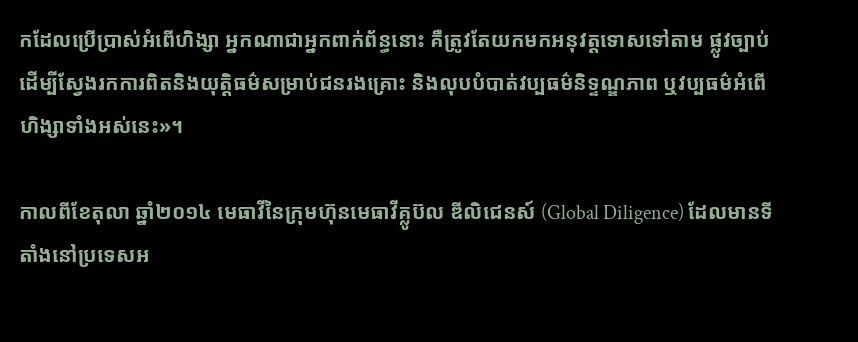កដែលប្រើប្រាស់អំពើហិង្សា អ្នកណាជាអ្នកពាក់ព័ន្ធនោះ គឺត្រូវតែយកមកអនុវត្តទោសទៅតាម ផ្លូវច្បាប់ ដើម្បីស្វែងរកការពិតនិងយុត្តិធម៌សម្រាប់ជនរងគ្រោះ និងលុបបំបាត់វប្បធម៌និទ្ទណ្ឌភាព ឬវប្បធម៌អំពើហិង្សាទាំងអស់នេះ»។

កាលពីខែតុលា ឆ្នាំ២០១៤ មេធាវីនៃក្រុមហ៊ុនមេធាវីគ្លូប៊ល ឌីលិជេនស៍ (Global Diligence) ដែលមានទីតាំងនៅប្រទេសអ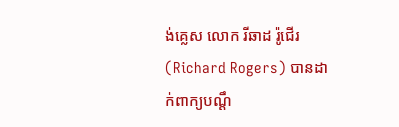ង់គ្លេស លោក រីឆាដ រ៉ូជើរ (Richard Rogers) បានដាក់ពាក្យបណ្ដឹ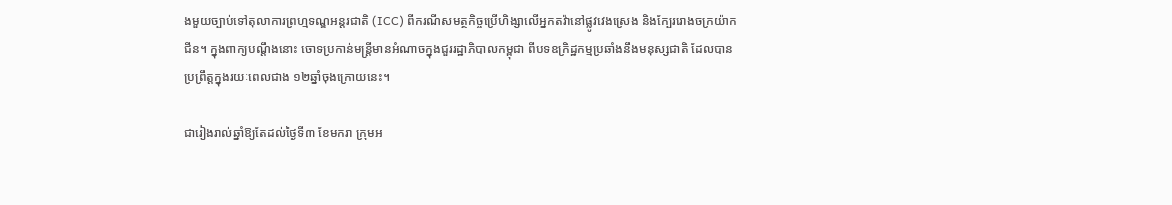ងមួយច្បាប់ទៅតុលាការព្រហ្មទណ្ឌអន្តរជាតិ (ICC) ពីករណីសមត្ថកិច្ចប្រើហិង្សាលើអ្នកតវ៉ានៅផ្លូវវេងស្រេង និងក្បែររោងចក្រយ៉ាកជីន។ ក្នុងពាក្យបណ្ដឹងនោះ ចោទប្រកាន់មន្ត្រីមានអំណាចក្នុងជួររដ្ឋាភិបាលកម្ពុជា ពីបទឧក្រិដ្ឋកម្មប្រឆាំងនឹងមនុស្សជាតិ ដែលបានប្រព្រឹត្តក្នុងរយៈពេលជាង ១២ឆ្នាំចុងក្រោយនេះ។

ជារៀងរាល់ឆ្នាំឱ្យតែដល់ថ្ងៃទី៣ ខែមករា ក្រុមអ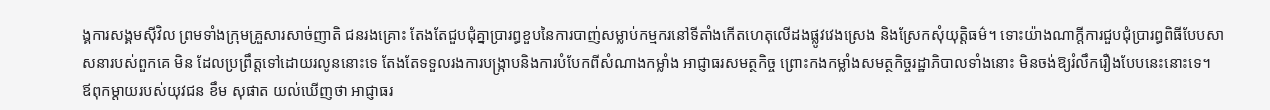ង្គការសង្គមស៊ីវិល ព្រមទាំងក្រុមគ្រួសារសាច់ញាតិ ជនរងគ្រោះ តែងតែជួបជុំគ្នាប្រារព្ធខួបនៃការបាញ់សម្លាប់កម្មករនៅទីតាំងកើតហេតុលើដងផ្លូវវេងស្រេង និងស្រែកសុំយុត្តិធម៌។ ទោះយ៉ាងណាក្តីការជួបជុំប្រារព្ធពិធីបែបសាសនារបស់ពួកគេ មិន ដែលប្រព្រឹត្តទៅដោយរលូននោះទេ តែងតែទទួលរងការបង្ក្រាបនិងការបំបែកពីសំណាងកម្លាំង អាជ្ញាធរសមត្ថកិច្ច ព្រោះកងកម្លាំងសមត្ថកិច្ចរដ្ឋាភិបាលទាំងនោះ មិនចង់ឱ្យរំលឹករឿងបែបនេះនោះទេ។
ឪពុកម្ដាយរបស់យុវជន ខឹម សុផាត យល់ឃើញថា អាជ្ញាធរ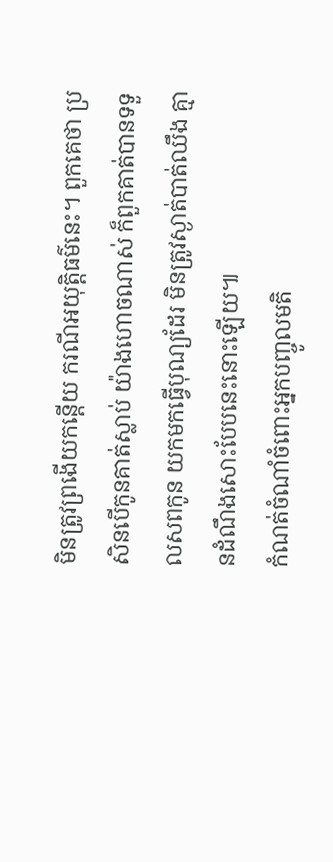មិនត្រូវព្រងើយកន្តើយ ករណីអយុត្តិធម៌នេះ។ ពួកគេថា ប្រសិនបើកូនគាត់ស្លាប់ យ៉ាងហោចណាស់ ក៏ពួកគាត់បានទទួលសពកូន យកមកធ្វើបុណ្យដែរ មិនត្រូវស្ងាត់បាត់ឈឹង គ្មានដំណឹងសោះបែបនេះនោះឡើយ៕
កំណត់ចំណាំចំពោះអ្នកបញ្ចូលមតិ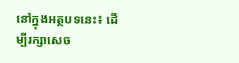នៅក្នុងអត្ថបទនេះ៖ ដើម្បីរក្សាសេច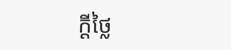ក្ដីថ្លៃ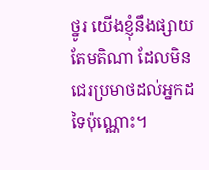ថ្នូរ យើងខ្ញុំនឹងផ្សាយតែមតិណា ដែលមិនជេរប្រមាថដល់អ្នកដទៃប៉ុណ្ណោះ។